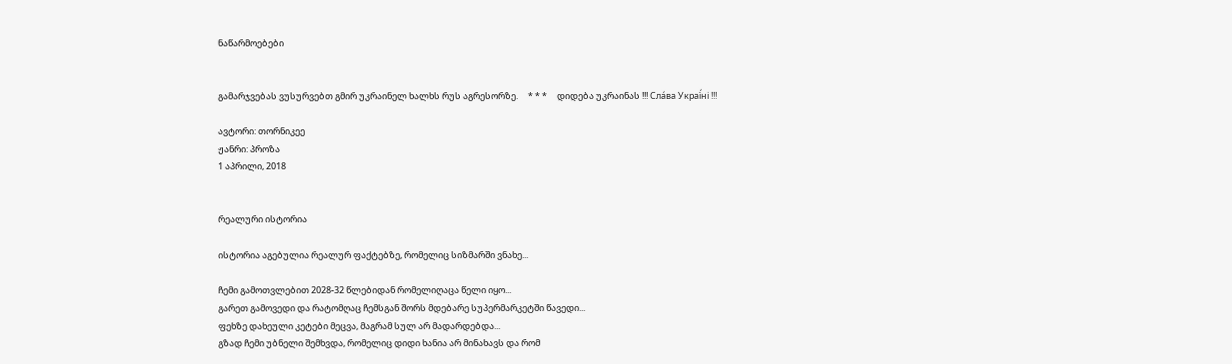ნაწარმოებები


გამარჯვებას ვუსურვებთ გმირ უკრაინელ ხალხს რუს აგრესორზე.     * * *     დიდება უკრაინას !!! Сла́ва Украї́ні !!!

ავტორი: თორნიკეე
ჟანრი: პროზა
1 აპრილი, 2018


რეალური ისტორია

ისტორია აგებულია რეალურ ფაქტებზე, რომელიც სიზმარში ვნახე...

ჩემი გამოთვლებით 2028-32 წლებიდან რომელიღაცა წელი იყო...
გარეთ გამოვედი და რატომღაც ჩემსგან შორს მდებარე სუპერმარკეტში წავედი...
ფეხზე დახეული კეტები მეცვა, მაგრამ სულ არ მადარდებდა...
გზად ჩემი უბნელი შემხვდა, რომელიც დიდი ხანია არ მინახავს და რომ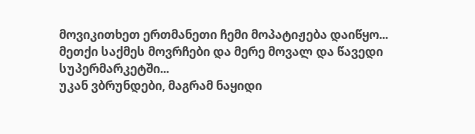მოვიკითხეთ ერთმანეთი ჩემი მოპატიჟება დაიწყო... მეთქი საქმეს მოვრჩები და მერე მოვალ და წავედი სუპერმარკეტში...
უკან ვბრუნდები, მაგრამ ნაყიდი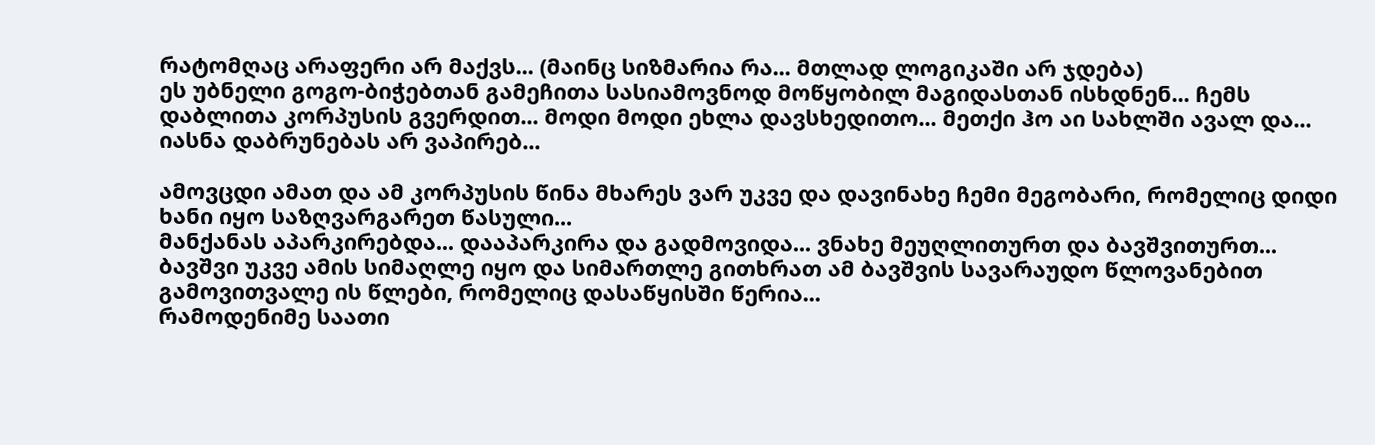რატომღაც არაფერი არ მაქვს... (მაინც სიზმარია რა... მთლად ლოგიკაში არ ჯდება)
ეს უბნელი გოგო-ბიჭებთან გამეჩითა სასიამოვნოდ მოწყობილ მაგიდასთან ისხდნენ... ჩემს დაბლითა კორპუსის გვერდით... მოდი მოდი ეხლა დავსხედითო... მეთქი ჰო აი სახლში ავალ და... იასნა დაბრუნებას არ ვაპირებ...

ამოვცდი ამათ და ამ კორპუსის წინა მხარეს ვარ უკვე და დავინახე ჩემი მეგობარი, რომელიც დიდი ხანი იყო საზღვარგარეთ წასული...
მანქანას აპარკირებდა... დააპარკირა და გადმოვიდა... ვნახე მეუღლითურთ და ბავშვითურთ... ბავშვი უკვე ამის სიმაღლე იყო და სიმართლე გითხრათ ამ ბავშვის სავარაუდო წლოვანებით გამოვითვალე ის წლები, რომელიც დასაწყისში წერია...
რამოდენიმე საათი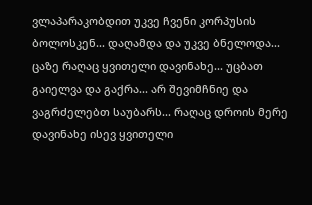ვლაპარაკობდით უკვე ჩვენი კორპუსის ბოლოსკენ... დაღამდა და უკვე ბნელოდა...
ცაზე რაღაც ყვითელი დავინახე... უცბათ გაიელვა და გაქრა... არ შევიმჩნიე და ვაგრძელებთ საუბარს... რაღაც დროის მერე დავინახე ისევ ყვითელი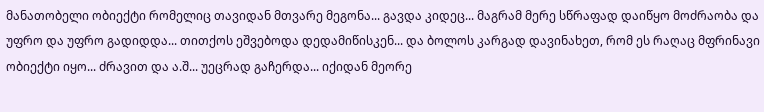მანათობელი ობიექტი რომელიც თავიდან მთვარე მეგონა... გავდა კიდეც... მაგრამ მერე სწრაფად დაიწყო მოძრაობა და უფრო და უფრო გადიდდა... თითქოს ეშვებოდა დედამიწისკენ... და ბოლოს კარგად დავინახეთ, რომ ეს რაღაც მფრინავი ობიექტი იყო... ძრავით და ა.შ... უეცრად გაჩერდა... იქიდან მეორე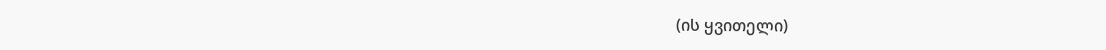(ის ყვითელი)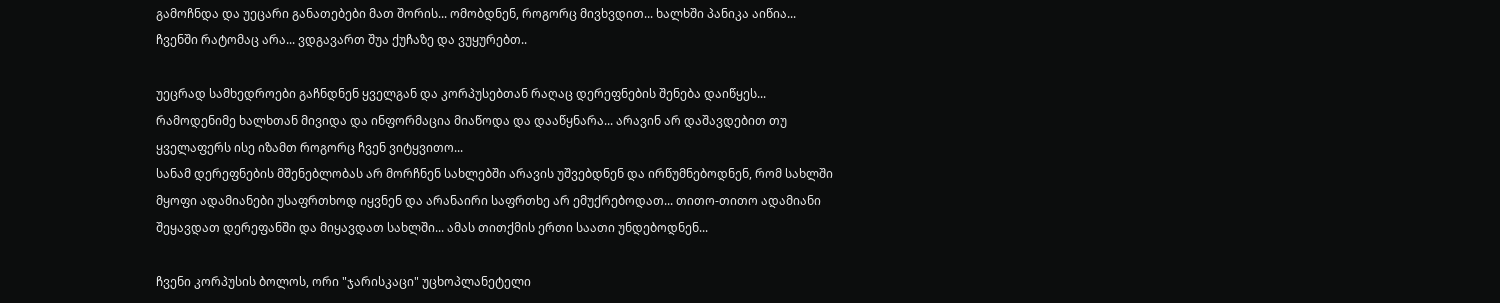გამოჩნდა და უეცარი განათებები მათ შორის... ომობდნენ, როგორც მივხვდით... ხალხში პანიკა აიწია... ჩვენში რატომაც არა... ვდგავართ შუა ქუჩაზე და ვუყურებთ..

უეცრად სამხედროები გაჩნდნენ ყველგან და კორპუსებთან რაღაც დერეფნების შენება დაიწყეს... რამოდენიმე ხალხთან მივიდა და ინფორმაცია მიაწოდა და დააწყნარა... არავინ არ დაშავდებით თუ ყველაფერს ისე იზამთ როგორც ჩვენ ვიტყვითო...
სანამ დერეფნების მშენებლობას არ მორჩნენ სახლებში არავის უშვებდნენ და ირწუმნებოდნენ, რომ სახლში მყოფი ადამიანები უსაფრთხოდ იყვნენ და არანაირი საფრთხე არ ემუქრებოდათ... თითო-თითო ადამიანი შეყავდათ დერეფანში და მიყავდათ სახლში... ამას თითქმის ერთი საათი უნდებოდნენ...

ჩვენი კორპუსის ბოლოს, ორი "ჯარისკაცი" უცხოპლანეტელი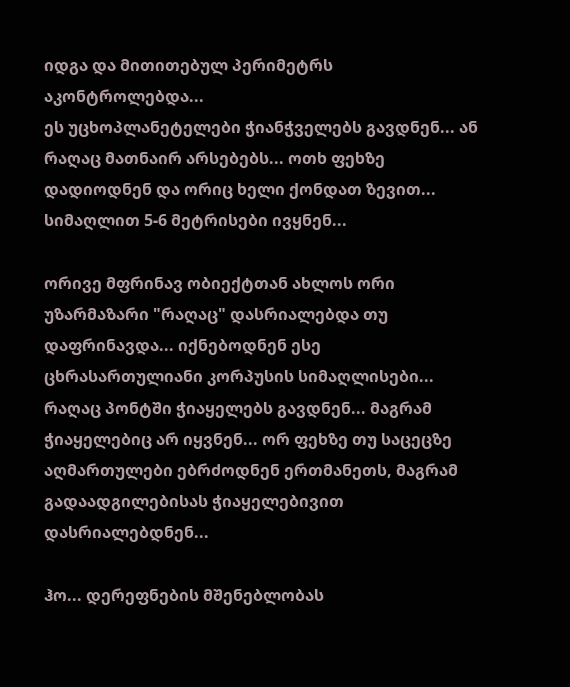იდგა და მითითებულ პერიმეტრს აკონტროლებდა...
ეს უცხოპლანეტელები ჭიანჭველებს გავდნენ... ან რაღაც მათნაირ არსებებს... ოთხ ფეხზე დადიოდნენ და ორიც ხელი ქონდათ ზევით...
სიმაღლით 5-6 მეტრისები ივყნენ...

ორივე მფრინავ ობიექტთან ახლოს ორი უზარმაზარი "რაღაც" დასრიალებდა თუ დაფრინავდა... იქნებოდნენ ესე ცხრასართულიანი კორპუსის სიმაღლისები...
რაღაც პონტში ჭიაყელებს გავდნენ... მაგრამ ჭიაყელებიც არ იყვნენ... ორ ფეხზე თუ საცეცზე აღმართულები ებრძოდნენ ერთმანეთს, მაგრამ გადაადგილებისას ჭიაყელებივით დასრიალებდნენ...

ჰო... დერეფნების მშენებლობას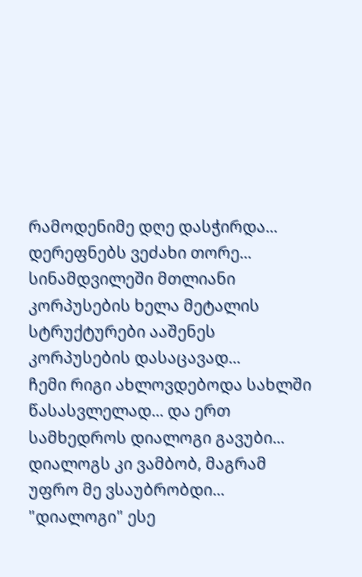რამოდენიმე დღე დასჭირდა... დერეფნებს ვეძახი თორე... სინამდვილეში მთლიანი კორპუსების ხელა მეტალის სტრუქტურები ააშენეს კორპუსების დასაცავად...
ჩემი რიგი ახლოვდებოდა სახლში წასასვლელად... და ერთ სამხედროს დიალოგი გავუბი... დიალოგს კი ვამბობ, მაგრამ უფრო მე ვსაუბრობდი...
"დიალოგი" ესე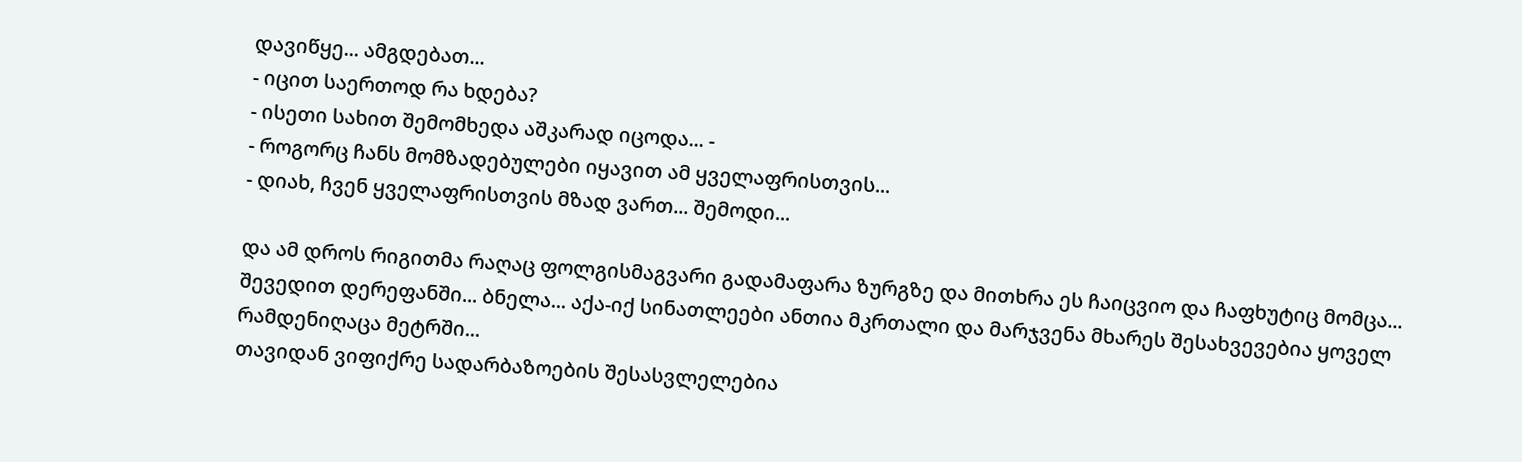დავიწყე... ამგდებათ...
- იცით საერთოდ რა ხდება?
- ისეთი სახით შემომხედა აშკარად იცოდა... -
- როგორც ჩანს მომზადებულები იყავით ამ ყველაფრისთვის...
- დიახ, ჩვენ ყველაფრისთვის მზად ვართ... შემოდი...

და ამ დროს რიგითმა რაღაც ფოლგისმაგვარი გადამაფარა ზურგზე და მითხრა ეს ჩაიცვიო და ჩაფხუტიც მომცა...
შევედით დერეფანში... ბნელა... აქა-იქ სინათლეები ანთია მკრთალი და მარჯვენა მხარეს შესახვევებია ყოველ რამდენიღაცა მეტრში...
თავიდან ვიფიქრე სადარბაზოების შესასვლელებია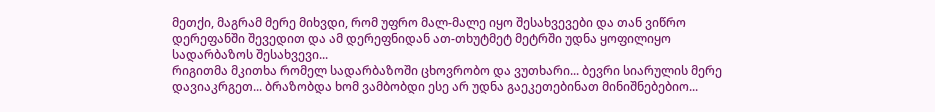მეთქი, მაგრამ მერე მიხვდი, რომ უფრო მალ-მალე იყო შესახვევები და თან ვიწრო დერეფანში შევედით და ამ დერეფნიდან ათ-თხუტმეტ მეტრში უდნა ყოფილიყო სადარბაზოს შესახვევი...
რიგითმა მკითხა რომელ სადარბაზოში ცხოვრობო და ვუთხარი... ბევრი სიარულის მერე დავიაკრგეთ... ბრაზობდა ხომ ვამბობდი ესე არ უდნა გაეკეთებინათ მინიშნებებიო...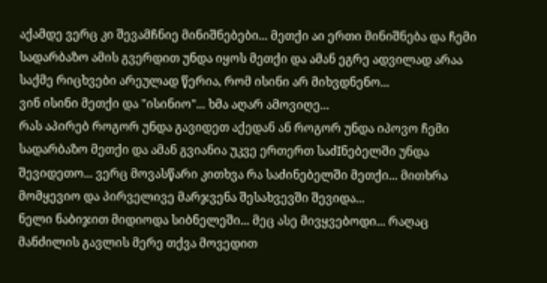აქამდე ვერც კი შევამჩნიე მინიშნებები... მეთქი აი ერთი მინიშნება და ჩემი სადარბაზო ამის გვერდით უნდა იყოს მეთქი და ამან ეგრე ადვილად არაა საქმე რიცხვები არეულად წერია, რომ ისინი არ მიხვდნენო...
ვინ ისინი მეთქი და "ისინიო"... ხმა აღარ ამოვიღე...
რას აპირებ როგორ უნდა გავიდეთ აქედან ან როგორ უნდა იპოვო ჩემი სადარბაზო მეთქი და ამან გვიანია უკვე ერთერთ საძIნებელში უნდა შევიდეთო... ვერც მოვასწარი კითხვა რა საძინებელში მეთქი... მითხრა მომყევიო და პირველივე მარჯვენა შესახვევში შევიდა...
ნელი ნაბიჯით მიდიოდა სიბნელეში... მეც ასე მივყვებოდი... რაღაც მანძილის გავლის მერე თქვა მოვედით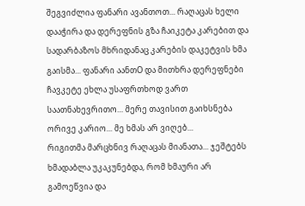შეგვიძლია ფანარი ავანთოთ... რაღაცას ხელი დააჭირა და დერეფნის გზა ჩაიკეტა კარებით და სადარბაზოს მხრიდანაც კარების დაკეტვის ხმა გაისმა... ფანარი აანთO და მითხრა დერეფნები ჩავკეტე ეხლა უსაფრთხოდ ვართ საათნახევრითო... მერე თავისით გაიხსნება ორივე კარიო... მე ხმას არ ვიღებ...
რიგითმა მარცხნივ რაღაცას მიანათა... ჯეშტებს ხმადაბლა უკაკუნებდა, რომ ხმაური არ გამოეწვია და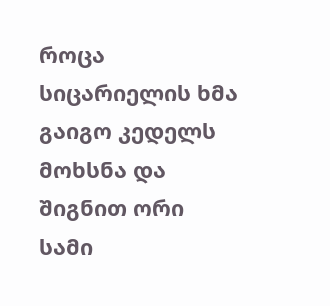როცა სიცარიელის ხმა გაიგო კედელს მოხსნა და შიგნით ორი სამი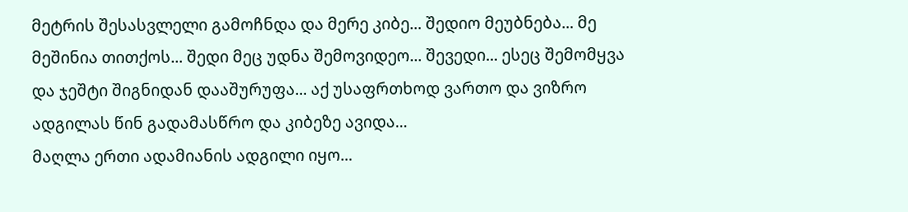მეტრის შესასვლელი გამოჩნდა და მერე კიბე... შედიო მეუბნება... მე მეშინია თითქოს... შედი მეც უდნა შემოვიდეო... შევედი... ესეც შემომყვა და ჯეშტი შიგნიდან დააშურუფა... აქ უსაფრთხოდ ვართო და ვიზრო ადგილას წინ გადამასწრო და კიბეზე ავიდა...
მაღლა ერთი ადამიანის ადგილი იყო...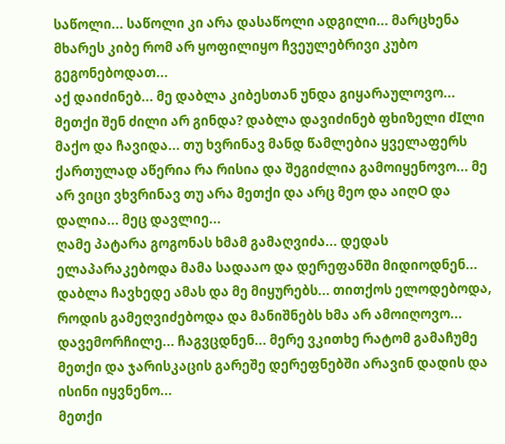საწოლი... საწოლი კი არა დასაწოლი ადგილი... მარცხენა მხარეს კიბე რომ არ ყოფილიყო ჩვეულებრივი კუბო გეგონებოდათ...
აქ დაიძინებ... მე დაბლა კიბესთან უნდა გიყარაულოვო... მეთქი შენ ძილი არ გინდა? დაბლა დავიძინებ ფხიზელი ძIლი მაქო და ჩავიდა... თუ ხვრინავ მანდ წამლებია ყველაფერს ქართულად აწერია რა რისია და შეგიძლია გამოიყენოვო... მე არ ვიცი ვხვრინავ თუ არა მეთქი და არც მეო და აიღO და დალია... მეც დავლიე...
ღამე პატარა გოგონას ხმამ გამაღვიძა... დედას ელაპარაკებოდა მამა სადააო და დერეფანში მიდიოდნენ... დაბლა ჩავხედე ამას და მე მიყურებს... თითქოს ელოდებოდა, როდის გამეღვიძებოდა და მანიშნებს ხმა არ ამოიღოვო... დავემორჩილე... ჩაგვცდნენ... მერე ვკითხე რატომ გამაჩუმე მეთქი და ჯარისკაცის გარეშე დერეფნებში არავინ დადის და ისინი იყვნენო...
მეთქი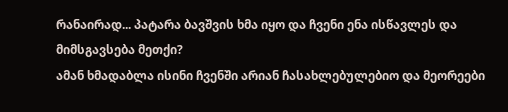რანაირად... პატარა ბავშვის ხმა იყო და ჩვენი ენა ისწავლეს და მიმსგავსება მეთქი?
ამან ხმადაბლა ისინი ჩვენში არიან ჩასახლებულებიო და მეორეები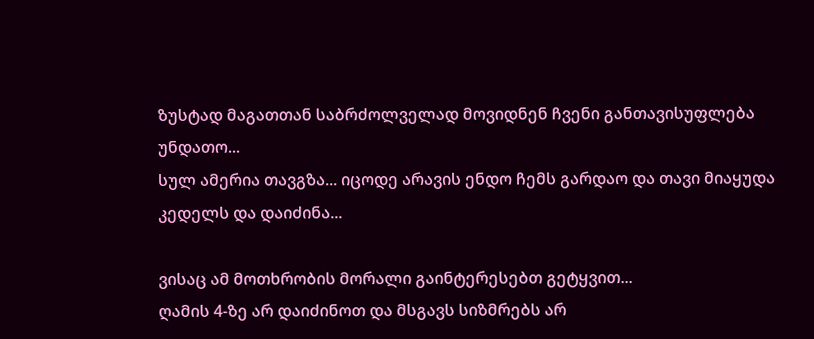ზუსტად მაგათთან საბრძოლველად მოვიდნენ ჩვენი განთავისუფლება უნდათო...
სულ ამერია თავგზა... იცოდე არავის ენდო ჩემს გარდაო და თავი მიაყუდა კედელს და დაიძინა...

ვისაც ამ მოთხრობის მორალი გაინტერესებთ გეტყვით...
ღამის 4-ზე არ დაიძინოთ და მსგავს სიზმრებს არ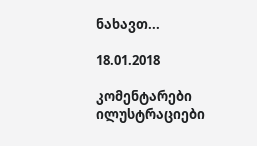ნახავთ...

18.01.2018

კომენტარები ილუსტრაციები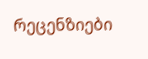რეცენზიები